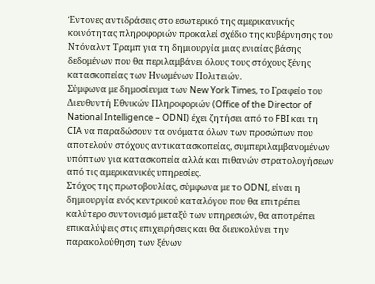Έντονες αντιδράσεις στο εσωτερικό της αμερικανικής κοινότητας πληροφοριών προκαλεί σχέδιο της κυβέρνησης του Ντόναλντ Τραμπ για τη δημιουργία μιας ενιαίας βάσης δεδομένων που θα περιλαμβάνει όλους τους στόχους ξένης κατασκοπείας των Ηνωμένων Πολιτειών.
Σύμφωνα με δημοσίευμα των New York Times, το Γραφείο του Διευθυντή Εθνικών Πληροφοριών (Office of the Director of National Intelligence – ODNI) έχει ζητήσει από το FBI και τη CIA να παραδώσουν τα ονόματα όλων των προσώπων που αποτελούν στόχους αντικατασκοπείας, συμπεριλαμβανομένων υπόπτων για κατασκοπεία αλλά και πιθανών στρατολογήσεων από τις αμερικανικές υπηρεσίες.
Στόχος της πρωτοβουλίας, σύμφωνα με το ODNI, είναι η δημιουργία ενός κεντρικού καταλόγου που θα επιτρέπει καλύτερο συντονισμό μεταξύ των υπηρεσιών, θα αποτρέπει επικαλύψεις στις επιχειρήσεις και θα διευκολύνει την παρακολούθηση των ξένων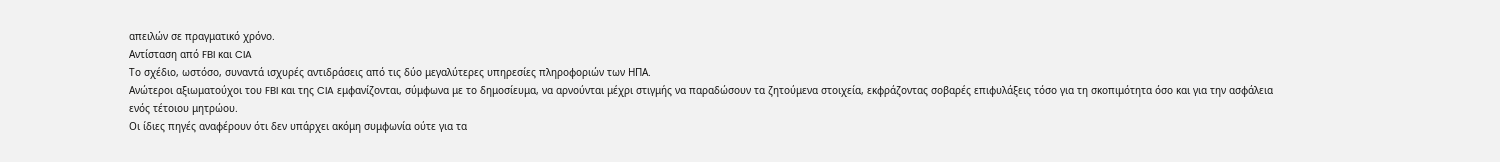απειλών σε πραγματικό χρόνο.
Αντίσταση από FBI και CIA
Το σχέδιο, ωστόσο, συναντά ισχυρές αντιδράσεις από τις δύο μεγαλύτερες υπηρεσίες πληροφοριών των ΗΠΑ.
Ανώτεροι αξιωματούχοι του FBI και της CIA εμφανίζονται, σύμφωνα με το δημοσίευμα, να αρνούνται μέχρι στιγμής να παραδώσουν τα ζητούμενα στοιχεία, εκφράζοντας σοβαρές επιφυλάξεις τόσο για τη σκοπιμότητα όσο και για την ασφάλεια ενός τέτοιου μητρώου.
Οι ίδιες πηγές αναφέρουν ότι δεν υπάρχει ακόμη συμφωνία ούτε για τα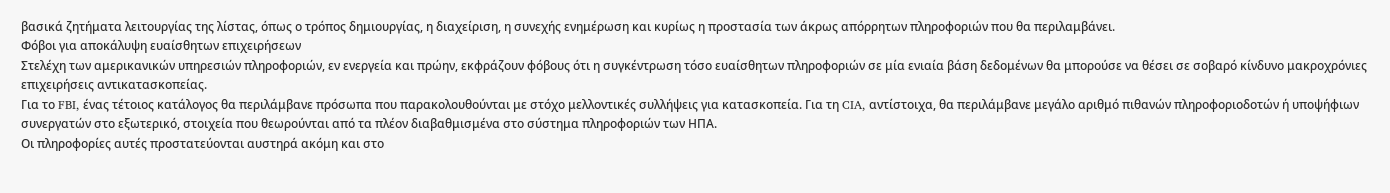βασικά ζητήματα λειτουργίας της λίστας, όπως ο τρόπος δημιουργίας, η διαχείριση, η συνεχής ενημέρωση και κυρίως η προστασία των άκρως απόρρητων πληροφοριών που θα περιλαμβάνει.
Φόβοι για αποκάλυψη ευαίσθητων επιχειρήσεων
Στελέχη των αμερικανικών υπηρεσιών πληροφοριών, εν ενεργεία και πρώην, εκφράζουν φόβους ότι η συγκέντρωση τόσο ευαίσθητων πληροφοριών σε μία ενιαία βάση δεδομένων θα μπορούσε να θέσει σε σοβαρό κίνδυνο μακροχρόνιες επιχειρήσεις αντικατασκοπείας.
Για το FBI, ένας τέτοιος κατάλογος θα περιλάμβανε πρόσωπα που παρακολουθούνται με στόχο μελλοντικές συλλήψεις για κατασκοπεία. Για τη CIA, αντίστοιχα, θα περιλάμβανε μεγάλο αριθμό πιθανών πληροφοριοδοτών ή υποψήφιων συνεργατών στο εξωτερικό, στοιχεία που θεωρούνται από τα πλέον διαβαθμισμένα στο σύστημα πληροφοριών των ΗΠΑ.
Οι πληροφορίες αυτές προστατεύονται αυστηρά ακόμη και στο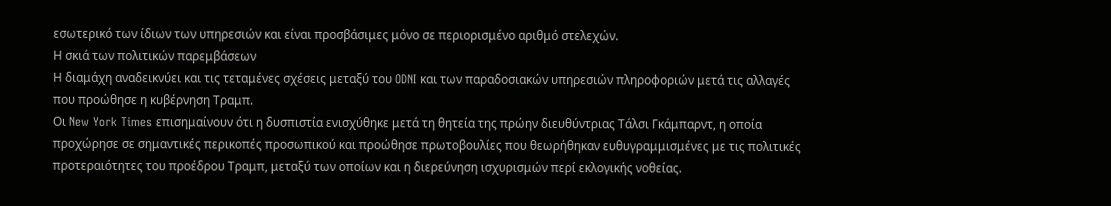εσωτερικό των ίδιων των υπηρεσιών και είναι προσβάσιμες μόνο σε περιορισμένο αριθμό στελεχών.
Η σκιά των πολιτικών παρεμβάσεων
Η διαμάχη αναδεικνύει και τις τεταμένες σχέσεις μεταξύ του ODNI και των παραδοσιακών υπηρεσιών πληροφοριών μετά τις αλλαγές που προώθησε η κυβέρνηση Τραμπ.
Οι New York Times επισημαίνουν ότι η δυσπιστία ενισχύθηκε μετά τη θητεία της πρώην διευθύντριας Τάλσι Γκάμπαρντ, η οποία προχώρησε σε σημαντικές περικοπές προσωπικού και προώθησε πρωτοβουλίες που θεωρήθηκαν ευθυγραμμισμένες με τις πολιτικές προτεραιότητες του προέδρου Τραμπ, μεταξύ των οποίων και η διερεύνηση ισχυρισμών περί εκλογικής νοθείας.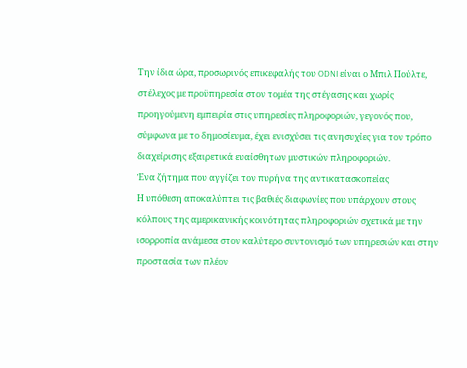Την ίδια ώρα, προσωρινός επικεφαλής του ODNI είναι ο Μπιλ Πούλτε, στέλεχος με προϋπηρεσία στον τομέα της στέγασης και χωρίς προηγούμενη εμπειρία στις υπηρεσίες πληροφοριών, γεγονός που, σύμφωνα με το δημοσίευμα, έχει ενισχύσει τις ανησυχίες για τον τρόπο διαχείρισης εξαιρετικά ευαίσθητων μυστικών πληροφοριών.
Ένα ζήτημα που αγγίζει τον πυρήνα της αντικατασκοπείας
Η υπόθεση αποκαλύπτει τις βαθιές διαφωνίες που υπάρχουν στους κόλπους της αμερικανικής κοινότητας πληροφοριών σχετικά με την ισορροπία ανάμεσα στον καλύτερο συντονισμό των υπηρεσιών και στην προστασία των πλέον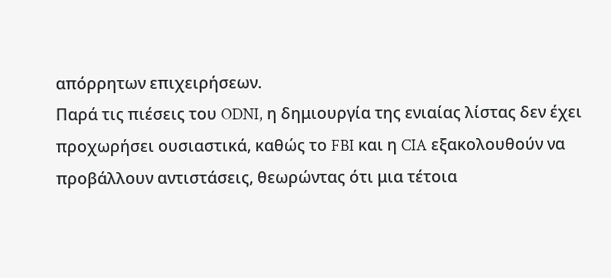απόρρητων επιχειρήσεων.
Παρά τις πιέσεις του ODNI, η δημιουργία της ενιαίας λίστας δεν έχει προχωρήσει ουσιαστικά, καθώς το FBI και η CIA εξακολουθούν να προβάλλουν αντιστάσεις, θεωρώντας ότι μια τέτοια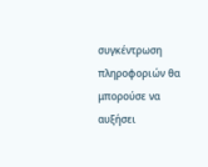συγκέντρωση πληροφοριών θα μπορούσε να αυξήσει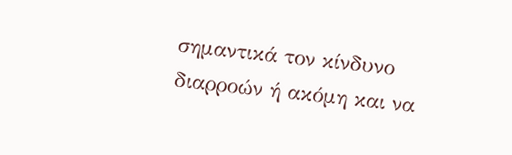σημαντικά τον κίνδυνο διαρροών ή ακόμη και να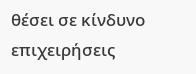θέσει σε κίνδυνο επιχειρήσεις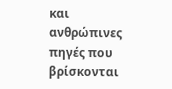και ανθρώπινες πηγές που βρίσκονται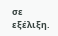σε εξέλιξη.